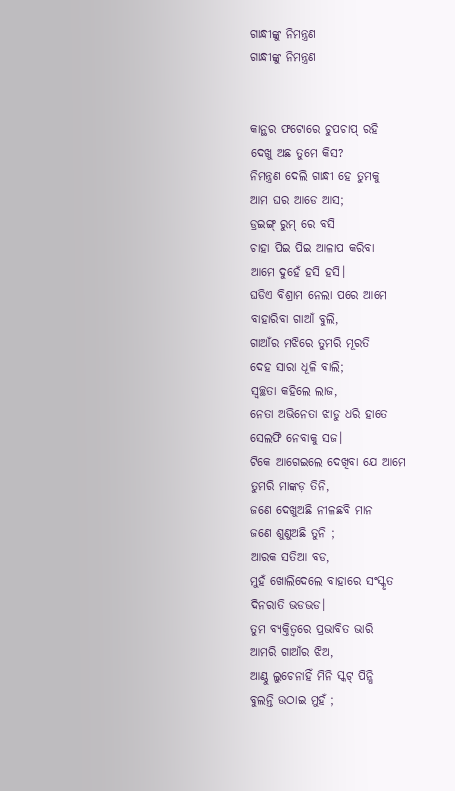ଗାନ୍ଧୀଙ୍କୁ ନିମନ୍ତ୍ରଣ
ଗାନ୍ଧୀଙ୍କୁ ନିମନ୍ତ୍ରଣ


କାନ୍ଥର ଫଟୋରେ ଚୁପଚାପ୍ ରହି
ଦେଖୁ ଅଛ ତୁମେ କିସ?
ନିମନ୍ତ୍ରଣ ଦେଲି ଗାନ୍ଧୀ ହେ ତୁମକୁ
ଆମ ଘର ଆଡେ ଆସ;
ଡ୍ରଇଙ୍ଗ୍ ରୁମ୍ ରେ ବସି
ଚାହା ପିଇ ପିଇ ଆଳାପ କରିବା
ଆମେ ଦୁହେଁ ହସି ହସି।
ଘଡିଏ ବିଶ୍ରାମ ନେଲା ପରେ ଆମେ
ବାହାରିବା ଗାଆଁ ବୁଲି,
ଗାଆଁର ମଝିରେ ତୁମରି ମୂରତି
ଦେହ ସାରା ଧୂଳି ବାଲି;
ସ୍ଵଚ୍ଛତା କହିଲେ ଲାଜ,
ନେତା ଅଭିନେତା ଝାଡୁ ଧରି ହାତେ
ସେଲଫି ନେବାକୁ ସଜ।
ଟିକେ ଆଗେଇଲେ ଦେଖିବା ଯେ ଆମେ
ତୁମରି ମାଙ୍କଡ଼ ତିନି,
ଜଣେ ଦେଖୁଅଛି ନୀଳଛବି ମାନ
ଜଣେ ଶୁଣୁଅଛି ତୁନି ;
ଆରକ ସତିଆ ବଡ,
ମୁହଁ ଖୋଲିଦେଲେ ବାହାରେ ସଂସ୍କୃତ
ଦିନରାତି ଭଡଭଡ।
ତୁମ ବ୍ୟକ୍ତିତ୍ୱରେ ପ୍ରଭାବିତ ଭାରି
ଆମରି ଗାଆଁର ଝିଅ,
ଆଣ୍ଠୁ ଲୁଚେନାହିଁ ମିନି ସ୍କଟ୍ ପିନ୍ଧି
ବୁଲନ୍ତି ଉଠାଇ ମୁହଁ ;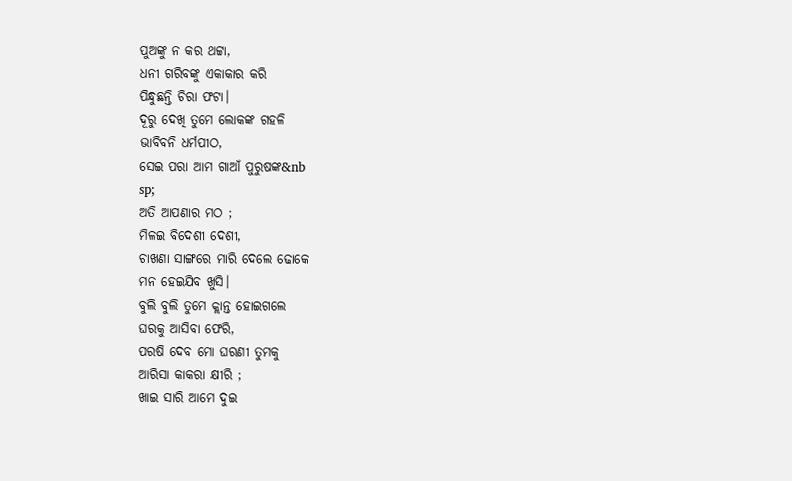ପୁଅଙ୍କୁ ନ କର ଥଟ୍ଟା,
ଧନୀ ଗରିବଙ୍କୁ ଏକାକାର କରି
ପିନ୍ଧୁଛନ୍ତି ଚିରା ଫଟା।
ଦୂରୁ ଦେଖି ତୁମେ ଲୋକଙ୍କ ଗହଳି
ଭାବିବନି ଧର୍ମପୀଠ,
ସେଇ ପରା ଆମ ଗାଆଁ ପୁରୁଷଙ୍କ&nb
sp;
ଅତି ଆପଣାର ମଠ ;
ମିଳଇ ବିଦେଶୀ ଦେଶୀ,
ଚାଖଣା ସାଙ୍ଗରେ ମାରି ଦେଲେ ଢୋକେ
ମନ ହେଇଯିବ ଖୁସି।
ବୁଲି ବୁଲି ତୁମେ କ୍ଲାନ୍ତ ହୋଇଗଲେ
ଘରକୁ ଆସିବା ଫେରି,
ପରଷି ଦେବ ମୋ ଘରଣୀ ତୁମକୁ
ଆରିସା କାକରା କ୍ଷୀରି ;
ଖାଇ ସାରି ଆମେ ଦୁଇ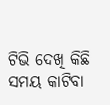ଟିଭି ଦେଖି କିଛି ସମୟ କାଟିବା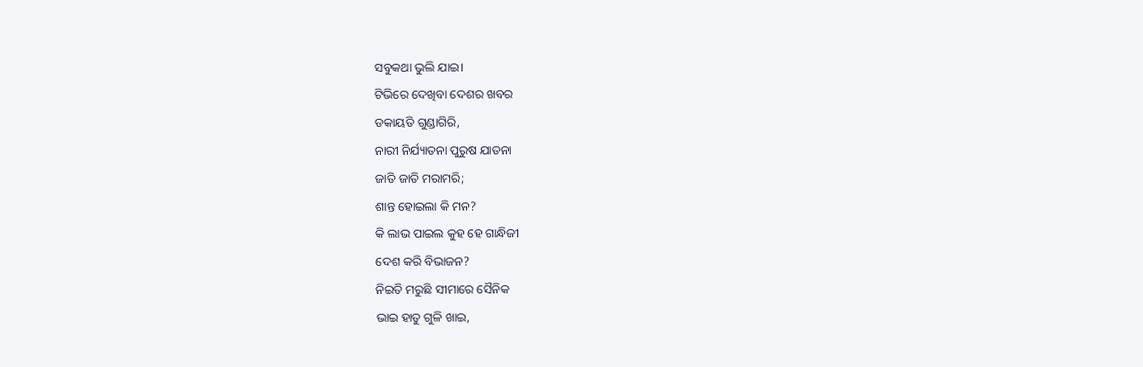ସବୁକଥା ଭୁଲି ଯାଇ।
ଟିଭିରେ ଦେଖିବା ଦେଶର ଖବର
ଡକାୟତି ଗୁଣ୍ଡାଗିରି,
ନାରୀ ନିର୍ଯ୍ୟାତନା ପୁରୁଷ ଯାତନା
ଜାତି ଜାତି ମରାମରି;
ଶାନ୍ତ ହୋଇଲା କି ମନ?
କି ଲାଭ ପାଇଲ କୁହ ହେ ଗାନ୍ଧିଜୀ
ଦେଶ କରି ବିଭାଜନ?
ନିଇତି ମରୁଛି ସୀମାରେ ସୈନିକ
ଭାଇ ହାତୁ ଗୁଳି ଖାଇ,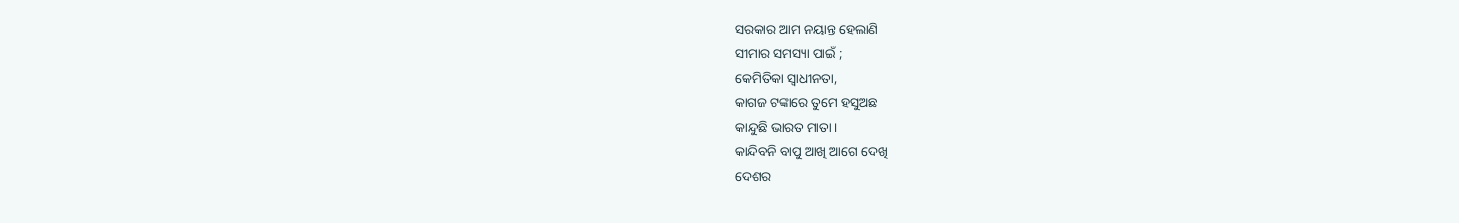ସରକାର ଆମ ନୟାନ୍ତ ହେଲାଣି
ସୀମାର ସମସ୍ୟା ପାଇଁ ;
କେମିତିକା ସ୍ଵାଧୀନତା,
କାଗଜ ଟଙ୍କାରେ ତୁମେ ହସୁଅଛ
କାନ୍ଦୁଛି ଭାରତ ମାତା।
କାନ୍ଦିବନି ବାପୁ ଆଖି ଆଗେ ଦେଖି
ଦେଶର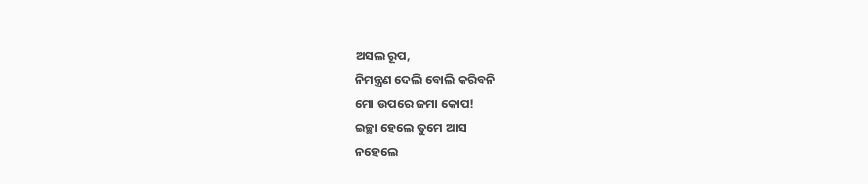ଅସଲ ରୂପ,
ନିମନ୍ତ୍ରଣ ଦେଲି ବୋଲି କରିବନି
ମୋ ଉପରେ ଜମା କୋପ!
ଇଚ୍ଛା ହେଲେ ତୁମେ ଆସ
ନହେଲେ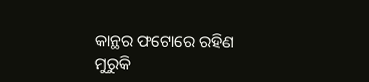କାନ୍ଥର ଫଟୋରେ ରହିଣ
ମୁରୁକି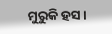ମୁରୁକି ହସ।